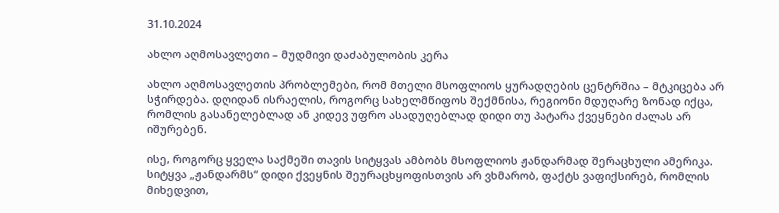31.10.2024

ახლო აღმოსავლეთი – მუდმივი დაძაბულობის კერა

ახლო აღმოსავლეთის პრობლემები, რომ მთელი მსოფლიოს ყურადღების ცენტრშია – მტკიცება არ სჭირდება. დღიდან ისრაელის, როგორც სახელმწიფოს შექმნისა, რეგიონი მდუღარე ზონად იქცა, რომლის გასანელებლად ან კიდევ უფრო ასადუღებლად დიდი თუ პატარა ქვეყნები ძალას არ იშურებენ.

ისე, როგორც ყველა საქმეში თავის სიტყვას ამბობს მსოფლიოს ჟანდარმად შერაცხული ამერიკა. სიტყვა „ჟანდარმს“ დიდი ქვეყნის შეურაცხყოფისთვის არ ვხმარობ, ფაქტს ვაფიქსირებ, რომლის მიხედვით,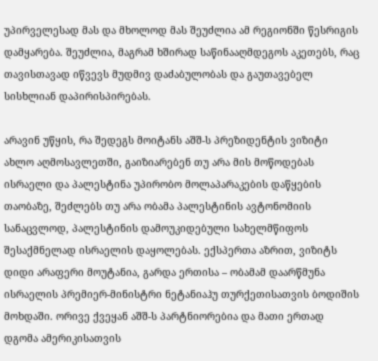უპირველესად მას და მხოლოდ მას შეუძლია ამ რეგიონში წესრიგის დამყარება. შეუძლია, მაგრამ ხშირად საწინააღმდეგოს აკეთებს, რაც თავისთავად იწვევს მუდმივ დაძაბულობას და გაუთავებელ სისხლიან დაპირისპირებას.

არავინ უწყის, რა შედეგს მოიტანს აშშ-ს პრეზიდენტის ვიზიტი ახლო აღმოსავლეთში, გაიზიარებენ თუ არა მის მოწოდებას ისრაელი და პალესტინა უპირობო მოლაპარაკების დაწყების თაობაზე, შეძლებს თუ არა ობამა პალესტინის ავტონომიის სანაცვლოდ, პალესტინის დამოუკიდებული სახელმწიფოს შესაქმნელად ისრაელის დაყოლებას. ექსპერთა აზრით, ვიზიტს დიდი არაფერი მოუტანია, გარდა ერთისა – ობამამ დაარწმუნა ისრაელის პრემიერ-მინისტრი ნეტანიაჰუ თურქეთისათვის ბოდიშის მოხდაში. ორივე ქვეყან აშშ-ს პარტნიორებია და მათი ერთად დგომა ამერიკისათვის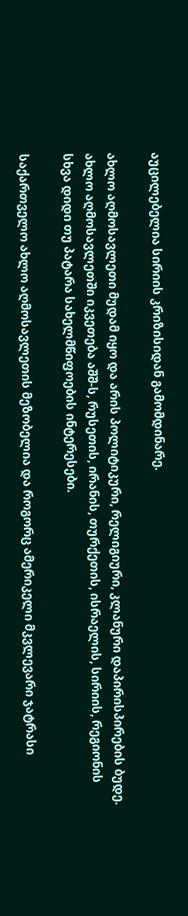აუცილებელია სირიის კრიზისიდან გამომდინარე.

ახლო აღმოსავლეთი მუდამ იყო და არის პოლიტიკური, რელიგიური, კლანური დაპირისპირების ბუდე. ახლო აღმოსავლეთში იკვეთება აშშ-ს, რუსეთის, ირანის, თურქეთის, ისრაელის, სირიის, რეგიონის სხვა დიდი თუ პატარა სახელმწიფოების ინტერესები.

საქართველო ახლო აღმოსავლეთის მეზობელია და როგორც ამერიკელი მკვლევარი ჯატრასი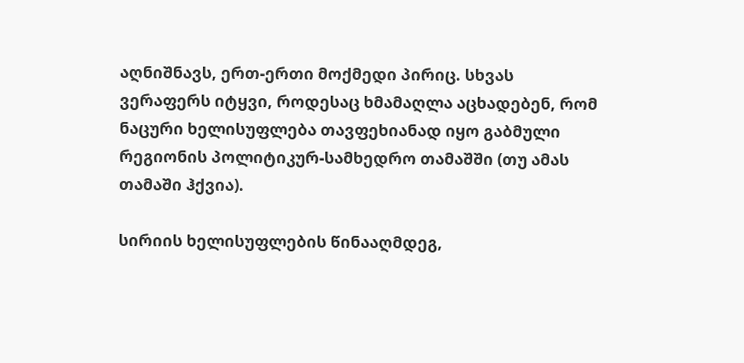აღნიშნავს, ერთ-ერთი მოქმედი პირიც. სხვას ვერაფერს იტყვი, როდესაც ხმამაღლა აცხადებენ, რომ ნაცური ხელისუფლება თავფეხიანად იყო გაბმული რეგიონის პოლიტიკურ-სამხედრო თამაშში (თუ ამას თამაში ჰქვია).

სირიის ხელისუფლების წინააღმდეგ,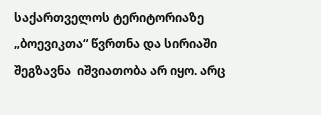საქართველოს ტერიტორიაზე „ბოევიკთა“ წვრთნა და სირიაში შეგზავნა  იშვიათობა არ იყო. არც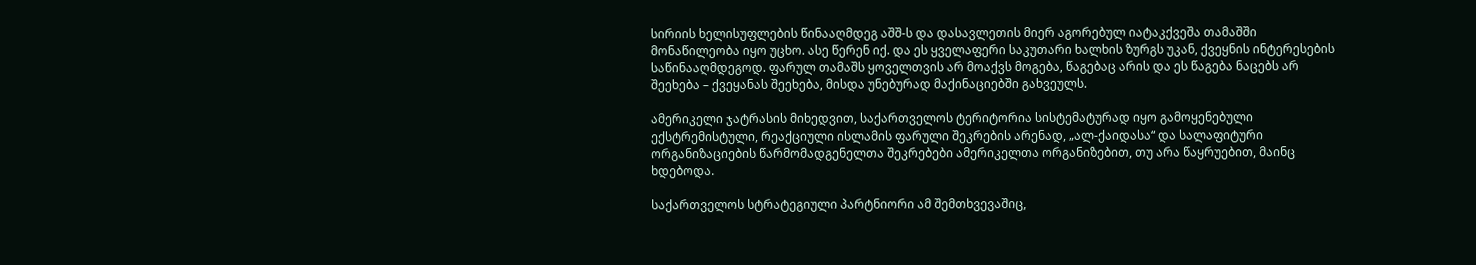სირიის ხელისუფლების წინააღმდეგ აშშ-ს და დასავლეთის მიერ აგორებულ იატაკქვეშა თამაშში მონაწილეობა იყო უცხო. ასე წერენ იქ. და ეს ყველაფერი საკუთარი ხალხის ზურგს უკან, ქვეყნის ინტერესების საწინააღმდეგოდ. ფარულ თამაშს ყოველთვის არ მოაქვს მოგება, წაგებაც არის და ეს წაგება ნაცებს არ შეეხება – ქვეყანას შეეხება, მისდა უნებურად მაქინაციებში გახვეულს.

ამერიკელი ჯატრასის მიხედვით, საქართველოს ტერიტორია სისტემატურად იყო გამოყენებული ექსტრემისტული, რეაქციული ისლამის ფარული შეკრების არენად, „ალ-ქაიდასა“ და სალაფიტური ორგანიზაციების წარმომადგენელთა შეკრებები ამერიკელთა ორგანიზებით, თუ არა წაყრუებით, მაინც ხდებოდა.

საქართველოს სტრატეგიული პარტნიორი ამ შემთხვევაშიც,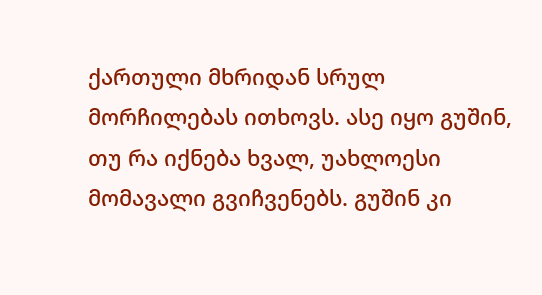ქართული მხრიდან სრულ მორჩილებას ითხოვს. ასე იყო გუშინ, თუ რა იქნება ხვალ, უახლოესი მომავალი გვიჩვენებს. გუშინ კი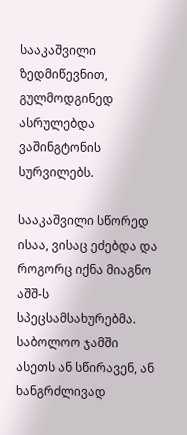სააკაშვილი ზედმიწევნით, გულმოდგინედ ასრულებდა ვაშინგტონის სურვილებს.

სააკაშვილი სწორედ ისაა, ვისაც ეძებდა და როგორც იქნა მიაგნო აშშ-ს სპეცსამსახურებმა. საბოლოო ჯამში ასეთს ან სწირავენ, ან ხანგრძლივად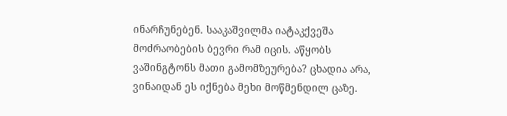ინარჩუნებენ. სააკაშვილმა იატაკქვეშა მოძრაობების ბევრი რამ იცის. აწყობს ვაშინგტონს მათი გამომზეურება? ცხადია არა, ვინაიდან ეს იქნება მეხი მოწმენდილ ცაზე.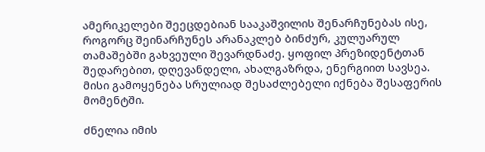ამერიკელები შეეცდებიან სააკაშვილის შენარჩუნებას ისე, როგორც შეინარჩუნეს არანაკლებ ბინძურ, კულუარულ თამაშებში გახვეული შევარდნაძე. ყოფილ პრეზიდენტთან შედარებით, დღევანდელი, ახალგაზრდა, ენერგიით სავსეა. მისი გამოყენება სრულიად შესაძლებელი იქნება შესაფერის მომენტში.

ძნელია იმის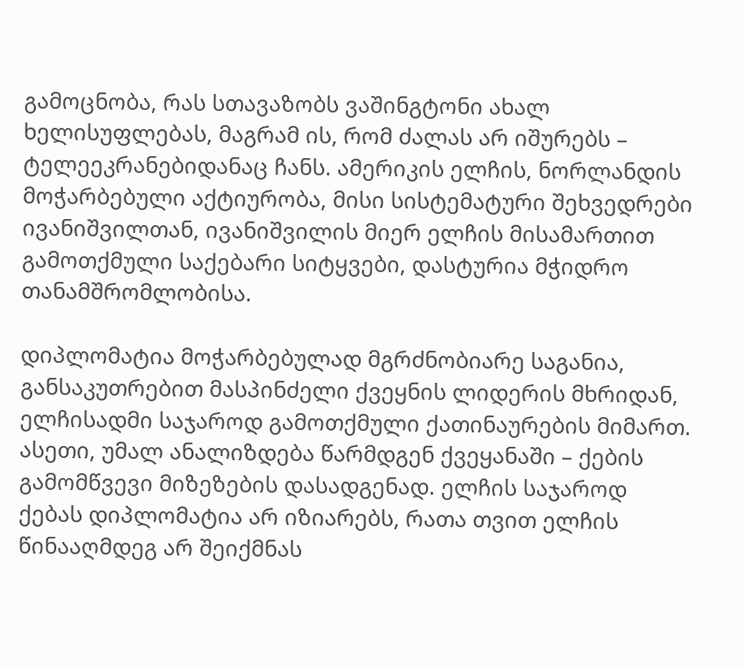გამოცნობა, რას სთავაზობს ვაშინგტონი ახალ ხელისუფლებას, მაგრამ ის, რომ ძალას არ იშურებს – ტელეეკრანებიდანაც ჩანს. ამერიკის ელჩის, ნორლანდის მოჭარბებული აქტიურობა, მისი სისტემატური შეხვედრები ივანიშვილთან, ივანიშვილის მიერ ელჩის მისამართით გამოთქმული საქებარი სიტყვები, დასტურია მჭიდრო თანამშრომლობისა.

დიპლომატია მოჭარბებულად მგრძნობიარე საგანია, განსაკუთრებით მასპინძელი ქვეყნის ლიდერის მხრიდან, ელჩისადმი საჯაროდ გამოთქმული ქათინაურების მიმართ. ასეთი, უმალ ანალიზდება წარმდგენ ქვეყანაში – ქების გამომწვევი მიზეზების დასადგენად. ელჩის საჯაროდ ქებას დიპლომატია არ იზიარებს, რათა თვით ელჩის წინააღმდეგ არ შეიქმნას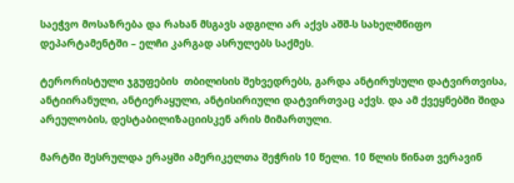საეჭვო მოსაზრება და რახან მსგავს ადგილი არ აქვს აშშ-ს სახელმწიფო დეპარტამენტში – ელჩი კარგად ასრულებს საქმეს.

ტერორისტული ჯგუფების  თბილისის შეხვედრებს, გარდა ანტირუსული დატვირთვისა, ანტიირანული, ანტიერაყული, ანტისირიული დატვირთვაც აქვს. და ამ ქვეყნებში შიდა არეულობის, დესტაბილიზაციისკენ არის მიმართული.

მარტში შესრულდა ერაყში ამერიკელთა შეჭრის 10 წელი. 10 წლის წინათ ვერავინ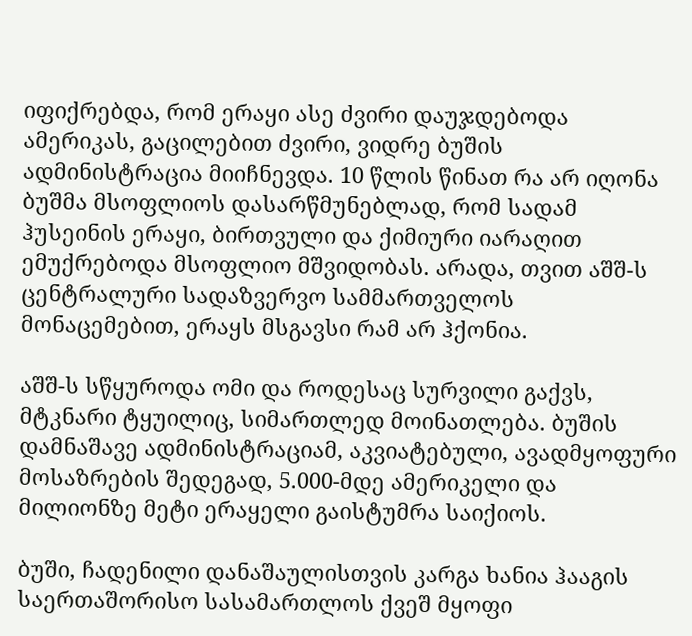იფიქრებდა, რომ ერაყი ასე ძვირი დაუჯდებოდა ამერიკას, გაცილებით ძვირი, ვიდრე ბუშის ადმინისტრაცია მიიჩნევდა. 10 წლის წინათ რა არ იღონა ბუშმა მსოფლიოს დასარწმუნებლად, რომ სადამ ჰუსეინის ერაყი, ბირთვული და ქიმიური იარაღით ემუქრებოდა მსოფლიო მშვიდობას. არადა, თვით აშშ-ს ცენტრალური სადაზვერვო სამმართველოს მონაცემებით, ერაყს მსგავსი რამ არ ჰქონია.

აშშ-ს სწყუროდა ომი და როდესაც სურვილი გაქვს, მტკნარი ტყუილიც, სიმართლედ მოინათლება. ბუშის დამნაშავე ადმინისტრაციამ, აკვიატებული, ავადმყოფური მოსაზრების შედეგად, 5.000-მდე ამერიკელი და მილიონზე მეტი ერაყელი გაისტუმრა საიქიოს.

ბუში, ჩადენილი დანაშაულისთვის კარგა ხანია ჰააგის საერთაშორისო სასამართლოს ქვეშ მყოფი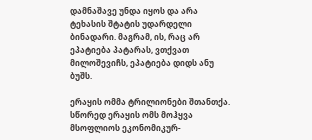დამნაშავე უნდა იყოს და არა ტეხასის შტატის უდარდელი ბინადარი. მაგრამ, ის, რაც არ ეპატიება პატარას, ვთქვათ მილოშევიჩს, ეპატიება დიდს ანუ ბუშს.

ერაყის ომმა ტრილიონები შთანთქა. სწორედ ერაყის ომს მოჰყვა მსოფლიოს ეკონომიკურ-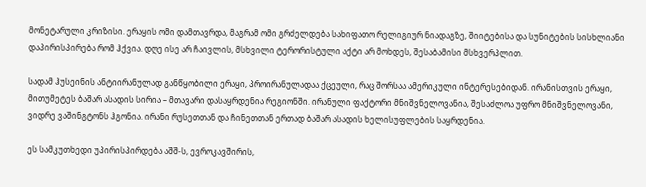მონეტარული კრიზისი. ერაყის ომი დამთავრდა, მაგრამ ომი გრძელდება სახიფათო რელიგიურ ნიადაგზე, შიიტებისა და სუნიტების სისხლიანი დაპირისპირება რომ ჰქვია. დღე ისე არ ჩაივლის, მსხვილი ტერორისტული აქტი არ მოხდეს, შესაბამისი მსხვერპლით.

სადამ ჰუსეინის ანტიირანულად განწყობილი ერაყი, პროირანულადაა ქცეული, რაც შორსაა ამერიკული ინტერესებიდან. ირანისთვის ერაყი, მითუმეტეს ბაშარ ასადის სირია – მთავარი დასაყრდენია რეგიონში. ირანული ფაქტორი მნიშვნელოვანია, შესაძლოა უფრო მნიშვნელოვანი, ვიდრე ვაშინგტონს ჰგონია. ირანი რუსეთთან და ჩინეთთან ერთად ბაშარ ასადის ხელისუფლების საყრდენია.

ეს სამკუთხედი უპირისპირდება აშშ-ს, ევროკავშირის,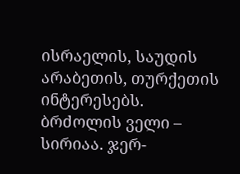ისრაელის, საუდის არაბეთის, თურქეთის ინტერესებს. ბრძოლის ველი – სირიაა. ჯერ-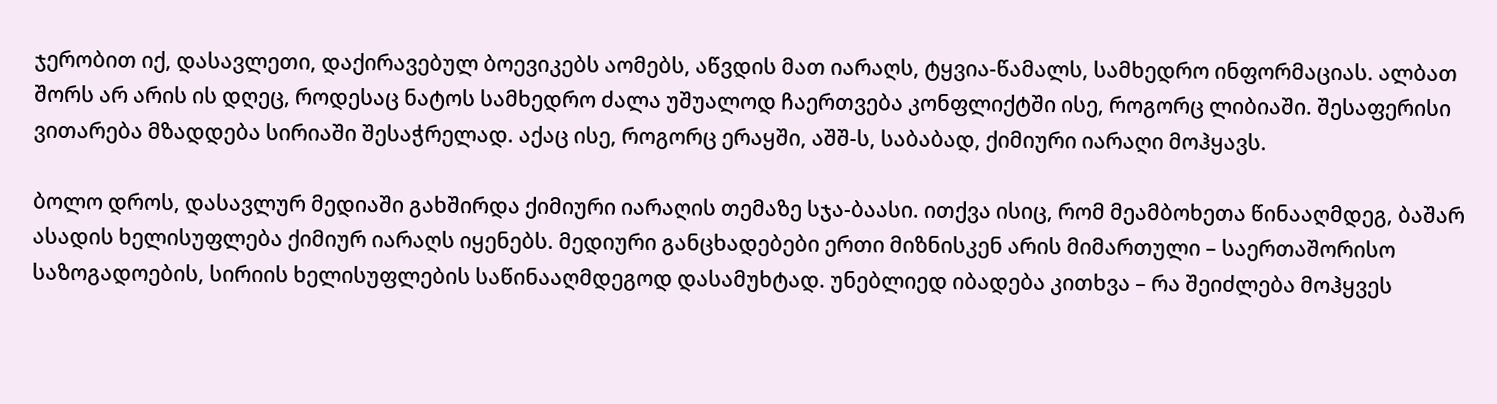ჯერობით იქ, დასავლეთი, დაქირავებულ ბოევიკებს აომებს, აწვდის მათ იარაღს, ტყვია-წამალს, სამხედრო ინფორმაციას. ალბათ შორს არ არის ის დღეც, როდესაც ნატოს სამხედრო ძალა უშუალოდ ჩაერთვება კონფლიქტში ისე, როგორც ლიბიაში. შესაფერისი ვითარება მზადდება სირიაში შესაჭრელად. აქაც ისე, როგორც ერაყში, აშშ-ს, საბაბად, ქიმიური იარაღი მოჰყავს.

ბოლო დროს, დასავლურ მედიაში გახშირდა ქიმიური იარაღის თემაზე სჯა-ბაასი. ითქვა ისიც, რომ მეამბოხეთა წინააღმდეგ, ბაშარ ასადის ხელისუფლება ქიმიურ იარაღს იყენებს. მედიური განცხადებები ერთი მიზნისკენ არის მიმართული – საერთაშორისო საზოგადოების, სირიის ხელისუფლების საწინააღმდეგოდ დასამუხტად. უნებლიედ იბადება კითხვა – რა შეიძლება მოჰყვეს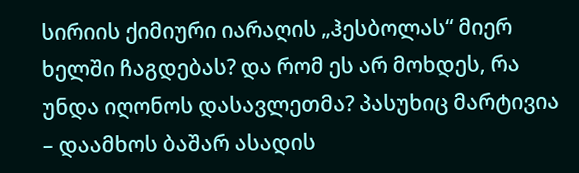სირიის ქიმიური იარაღის „ჰესბოლას“ მიერ ხელში ჩაგდებას? და რომ ეს არ მოხდეს, რა უნდა იღონოს დასავლეთმა? პასუხიც მარტივია – დაამხოს ბაშარ ასადის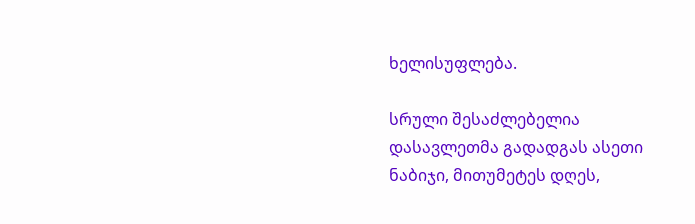ხელისუფლება.

სრული შესაძლებელია დასავლეთმა გადადგას ასეთი ნაბიჯი, მითუმეტეს დღეს,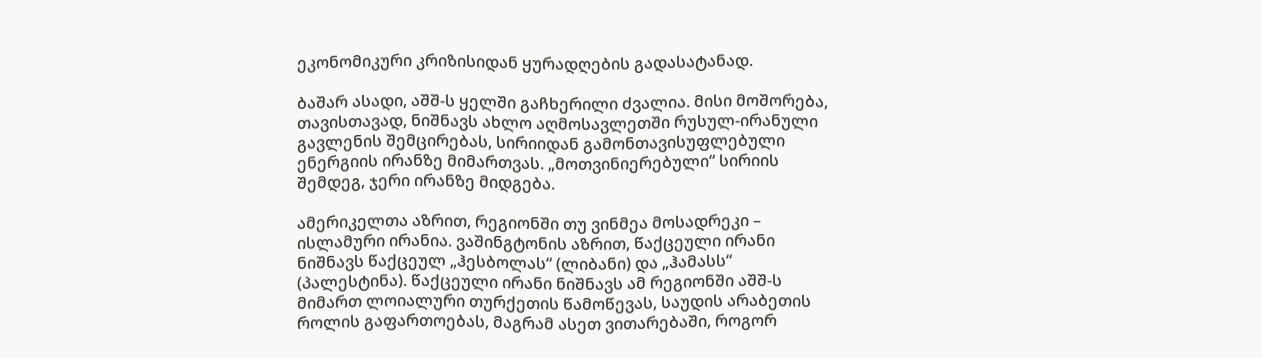ეკონომიკური კრიზისიდან ყურადღების გადასატანად.

ბაშარ ასადი, აშშ-ს ყელში გაჩხერილი ძვალია. მისი მოშორება, თავისთავად, ნიშნავს ახლო აღმოსავლეთში რუსულ-ირანული გავლენის შემცირებას, სირიიდან გამონთავისუფლებული ენერგიის ირანზე მიმართვას. „მოთვინიერებული“ სირიის შემდეგ, ჯერი ირანზე მიდგება.

ამერიკელთა აზრით, რეგიონში თუ ვინმეა მოსადრეკი – ისლამური ირანია. ვაშინგტონის აზრით, წაქცეული ირანი ნიშნავს წაქცეულ „ჰესბოლას“ (ლიბანი) და „ჰამასს“ (პალესტინა). წაქცეული ირანი ნიშნავს ამ რეგიონში აშშ-ს მიმართ ლოიალური თურქეთის წამოწევას, საუდის არაბეთის როლის გაფართოებას, მაგრამ ასეთ ვითარებაში, როგორ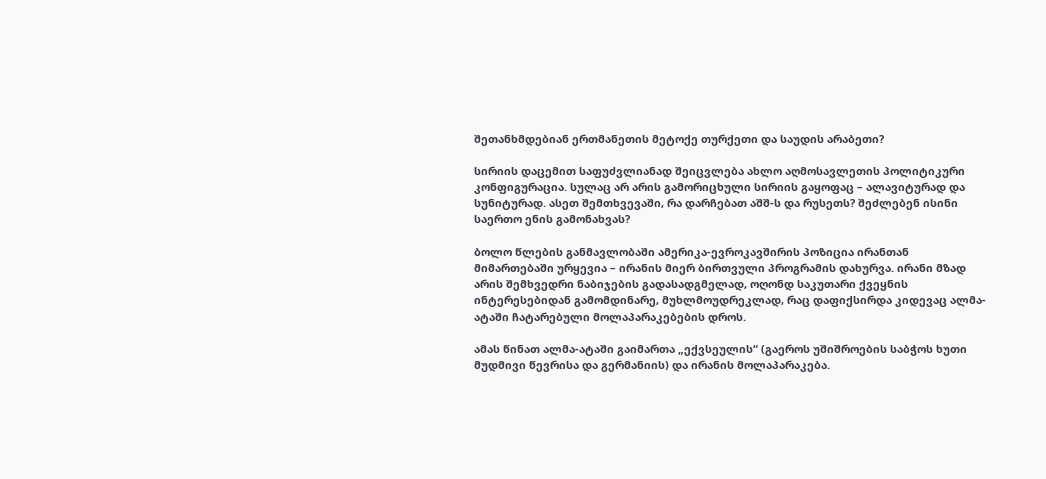შეთანხმდებიან ერთმანეთის მეტოქე თურქეთი და საუდის არაბეთი?

სირიის დაცემით საფუძვლიანად შეიცვლება ახლო აღმოსავლეთის პოლიტიკური კონფიგურაცია. სულაც არ არის გამორიცხული სირიის გაყოფაც – ალავიტურად და სუნიტურად. ასეთ შემთხვევაში, რა დარჩებათ აშშ-ს და რუსეთს? შეძლებენ ისინი საერთო ენის გამონახვას?

ბოლო წლების განმავლობაში ამერიკა-ევროკავშირის პოზიცია ირანთან მიმართებაში ურყევია – ირანის მიერ ბირთვული პროგრამის დახურვა. ირანი მზად არის შემხვედრი ნაბიჯების გადასადგმელად, ოღონდ საკუთარი ქვეყნის ინტერესებიდან გამომდინარე, მუხლმოუდრეკლად, რაც დაფიქსირდა კიდევაც ალმა-ატაში ჩატარებული მოლაპარაკებების დროს.

ამას წინათ ალმა-ატაში გაიმართა „ექვსეულის“ (გაეროს უშიშროების საბჭოს ხუთი მუდმივი წევრისა და გერმანიის) და ირანის მოლაპარაკება.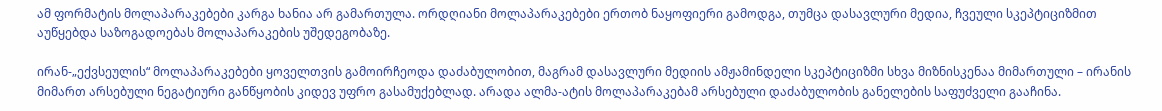ამ ფორმატის მოლაპარაკებები კარგა ხანია არ გამართულა. ორდღიანი მოლაპარაკებები ერთობ ნაყოფიერი გამოდგა, თუმცა დასავლური მედია, ჩვეული სკეპტიციზმით აუწყებდა საზოგადოებას მოლაპარაკების უშედეგობაზე.

ირან-„ექვსეულის“ მოლაპარაკებები ყოველთვის გამოირჩეოდა დაძაბულობით, მაგრამ დასავლური მედიის ამჟამინდელი სკეპტიციზმი სხვა მიზნისკენაა მიმართული – ირანის მიმართ არსებული ნეგატიური განწყობის კიდევ უფრო გასამუქებლად. არადა ალმა-ატის მოლაპარაკებამ არსებული დაძაბულობის განელების საფუძველი გააჩინა.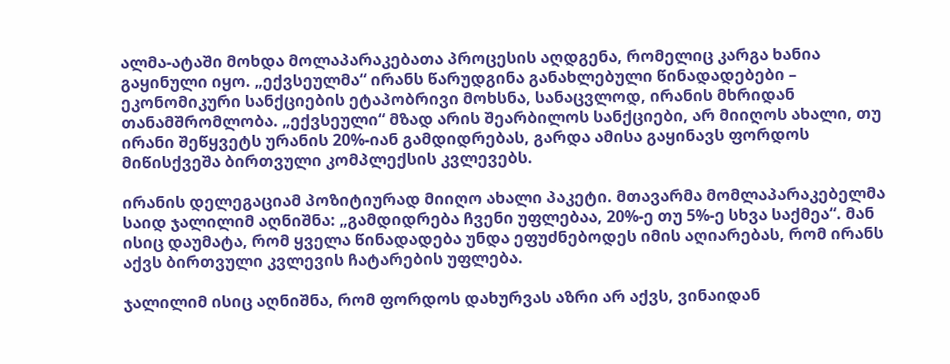ალმა-ატაში მოხდა მოლაპარაკებათა პროცესის აღდგენა, რომელიც კარგა ხანია გაყინული იყო. „ექვსეულმა“ ირანს წარუდგინა განახლებული წინადადებები – ეკონომიკური სანქციების ეტაპობრივი მოხსნა, სანაცვლოდ, ირანის მხრიდან თანამშრომლობა. „ექვსეული“ მზად არის შეარბილოს სანქციები, არ მიიღოს ახალი, თუ ირანი შეწყვეტს ურანის 20%-იან გამდიდრებას, გარდა ამისა გაყინავს ფორდოს მიწისქვეშა ბირთვული კომპლექსის კვლევებს.

ირანის დელეგაციამ პოზიტიურად მიიღო ახალი პაკეტი. მთავარმა მომლაპარაკებელმა საიდ ჯალილიმ აღნიშნა: „გამდიდრება ჩვენი უფლებაა, 20%-ე თუ 5%-ე სხვა საქმეა“. მან ისიც დაუმატა, რომ ყველა წინადადება უნდა ეფუძნებოდეს იმის აღიარებას, რომ ირანს აქვს ბირთვული კვლევის ჩატარების უფლება.

ჯალილიმ ისიც აღნიშნა, რომ ფორდოს დახურვას აზრი არ აქვს, ვინაიდან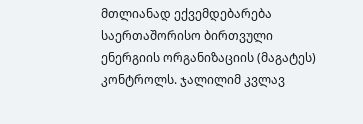მთლიანად ექვემდებარება საერთაშორისო ბირთვული ენერგიის ორგანიზაციის (მაგატეს) კონტროლს. ჯალილიმ კვლავ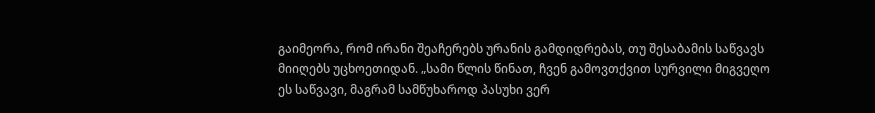გაიმეორა, რომ ირანი შეაჩერებს ურანის გამდიდრებას, თუ შესაბამის საწვავს მიიღებს უცხოეთიდან. „სამი წლის წინათ, ჩვენ გამოვთქვით სურვილი მიგვეღო ეს საწვავი, მაგრამ სამწუხაროდ პასუხი ვერ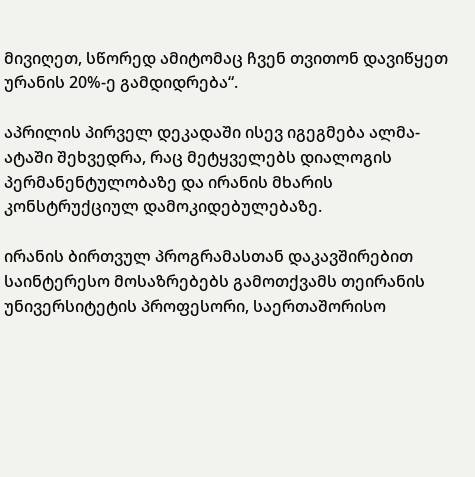მივიღეთ, სწორედ ამიტომაც ჩვენ თვითონ დავიწყეთ ურანის 20%-ე გამდიდრება“.

აპრილის პირველ დეკადაში ისევ იგეგმება ალმა-ატაში შეხვედრა, რაც მეტყველებს დიალოგის პერმანენტულობაზე და ირანის მხარის კონსტრუქციულ დამოკიდებულებაზე.

ირანის ბირთვულ პროგრამასთან დაკავშირებით საინტერესო მოსაზრებებს გამოთქვამს თეირანის უნივერსიტეტის პროფესორი, საერთაშორისო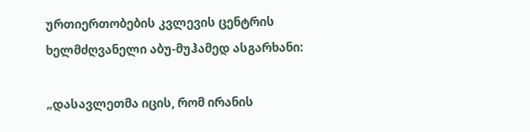ურთიერთობების კვლევის ცენტრის ხელმძღვანელი აბუ-მუჰამედ ასგარხანი:

„დასავლეთმა იცის, რომ ირანის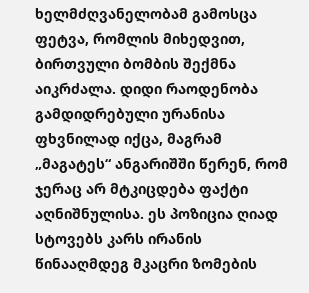ხელმძღვანელობამ გამოსცა ფეტვა, რომლის მიხედვით, ბირთვული ბომბის შექმნა აიკრძალა. დიდი რაოდენობა გამდიდრებული ურანისა ფხვნილად იქცა, მაგრამ „მაგატეს“ ანგარიშში წერენ, რომ ჯერაც არ მტკიცდება ფაქტი აღნიშნულისა. ეს პოზიცია ღიად სტოვებს კარს ირანის წინააღმდეგ მკაცრი ზომების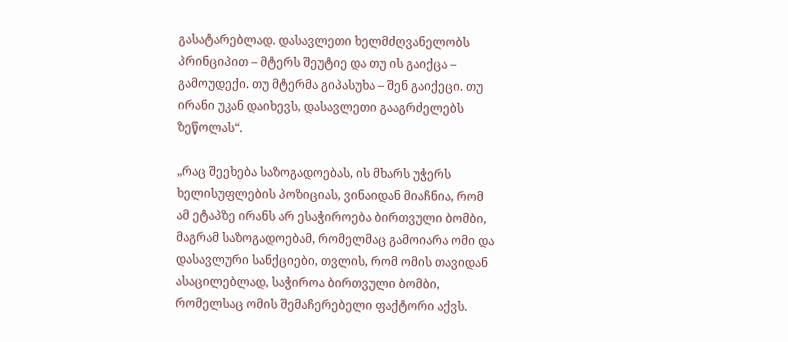გასატარებლად. დასავლეთი ხელმძღვანელობს პრინციპით – მტერს შეუტიე და თუ ის გაიქცა – გამოუდექი. თუ მტერმა გიპასუხა – შენ გაიქეცი. თუ ირანი უკან დაიხევს, დასავლეთი გააგრძელებს ზეწოლას“.

„რაც შეეხება საზოგადოებას, ის მხარს უჭერს ხელისუფლების პოზიციას, ვინაიდან მიაჩნია, რომ ამ ეტაპზე ირანს არ ესაჭიროება ბირთვული ბომბი, მაგრამ საზოგადოებამ, რომელმაც გამოიარა ომი და დასავლური სანქციები, თვლის, რომ ომის თავიდან ასაცილებლად, საჭიროა ბირთვული ბომბი, რომელსაც ომის შემაჩერებელი ფაქტორი აქვს.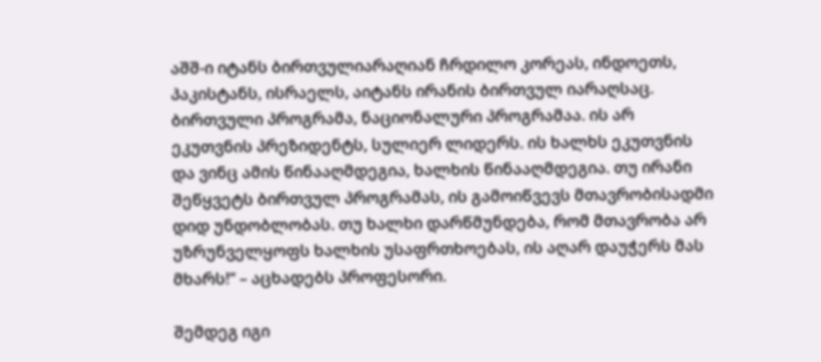აშშ-ი იტანს ბირთვულიარაღიან ჩრდილო კორეას, ინდოეთს, პაკისტანს, ისრაელს, აიტანს ირანის ბირთვულ იარაღსაც. ბირთვული პროგრამა, ნაციონალური პროგრამაა. ის არ ეკუთვნის პრეზიდენტს, სულიერ ლიდერს. ის ხალხს ეკუთვნის და ვინც ამის წინააღმდეგია, ხალხის წინააღმდეგია. თუ ირანი შეწყვეტს ბირთვულ პროგრამას, ის გამოიწვევს მთავრობისადმი დიდ უნდობლობას. თუ ხალხი დარწმუნდება, რომ მთავრობა არ უზრუნველყოფს ხალხის უსაფრთხოებას, ის აღარ დაუჭერს მას მხარს!“ – აცხადებს პროფესორი.

შემდეგ იგი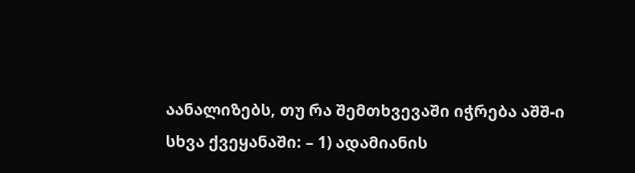აანალიზებს, თუ რა შემთხვევაში იჭრება აშშ-ი სხვა ქვეყანაში: – 1) ადამიანის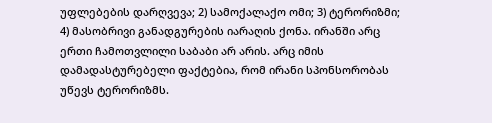უფლებების დარღვევა; 2) სამოქალაქო ომი; 3) ტერორიზმი; 4) მასობრივი განადგურების იარაღის ქონა. ირანში არც ერთი ჩამოთვლილი საბაბი არ არის. არც იმის დამადასტურებელი ფაქტებია, რომ ირანი სპონსორობას უწევს ტერორიზმს.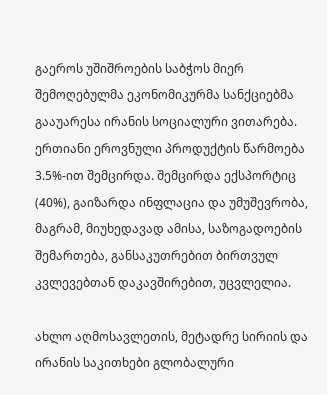გაეროს უშიშროების საბჭოს მიერ შემოღებულმა ეკონომიკურმა სანქციებმა გააუარესა ირანის სოციალური ვითარება. ერთიანი ეროვნული პროდუქტის წარმოება 3.5%-ით შემცირდა. შემცირდა ექსპორტიც (40%), გაიზარდა ინფლაცია და უმუშევრობა, მაგრამ, მიუხედავად ამისა, საზოგადოების შემართება, განსაკუთრებით ბირთვულ კვლევებთან დაკავშირებით, უცვლელია.

ახლო აღმოსავლეთის, მეტადრე სირიის და ირანის საკითხები გლობალური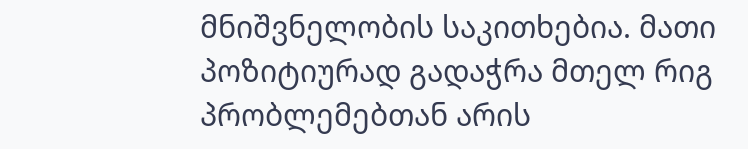მნიშვნელობის საკითხებია. მათი პოზიტიურად გადაჭრა მთელ რიგ პრობლემებთან არის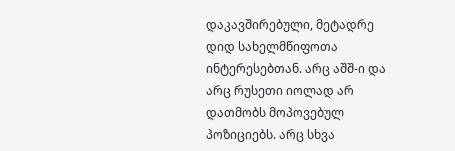დაკავშირებული, მეტადრე დიდ სახელმწიფოთა ინტერესებთან. არც აშშ-ი და არც რუსეთი იოლად არ დათმობს მოპოვებულ პოზიციებს. არც სხვა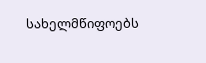სახელმწიფოებს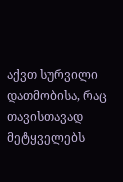აქვთ სურვილი დათმობისა, რაც თავისთავად მეტყველებს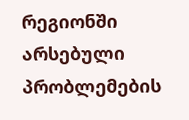რეგიონში არსებული პრობლემების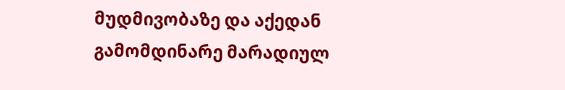მუდმივობაზე და აქედან გამომდინარე მარადიულ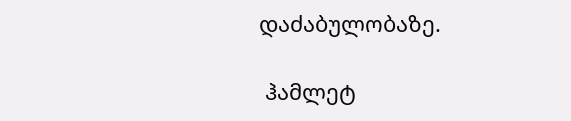დაძაბულობაზე.

 ჰამლეტ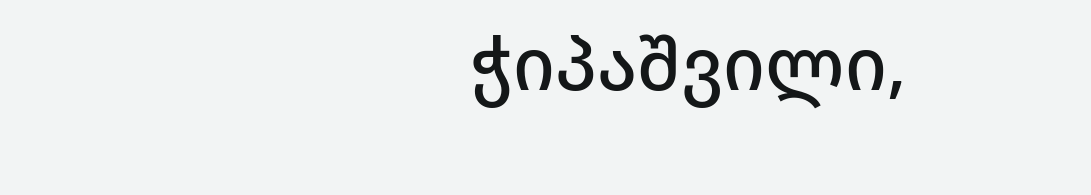ჭიპაშვილი,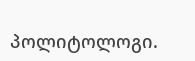პოლიტოლოგი.